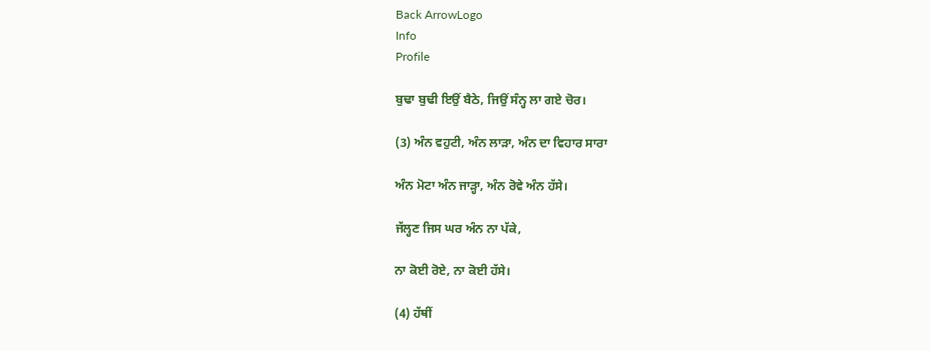Back ArrowLogo
Info
Profile

ਬੁਢਾ ਬੁਢੀ ਇਉਂ ਬੈਠੇ, ਜਿਉਂ ਸੰਨ੍ਹ ਲਾ ਗਏ ਚੋਰ।

(3) ਅੰਨ ਵਹੁਟੀ, ਅੰਨ ਲਾੜਾ, ਅੰਨ ਦਾ ਵਿਹਾਰ ਸਾਰਾ

ਅੰਨ ਮੋਟਾ ਅੰਨ ਜਾੜ੍ਹਾ, ਅੰਨ ਰੋਵੇ ਅੰਨ ਹੱਸੇ।

ਜੱਲ੍ਹਣ ਜਿਸ ਘਰ ਅੰਨ ਨਾ ਪੱਕੇ,

ਨਾ ਕੋਈ ਰੋਏ, ਨਾ ਕੋਈ ਹੱਸੇ।

(4) ਹੱਥੀਂ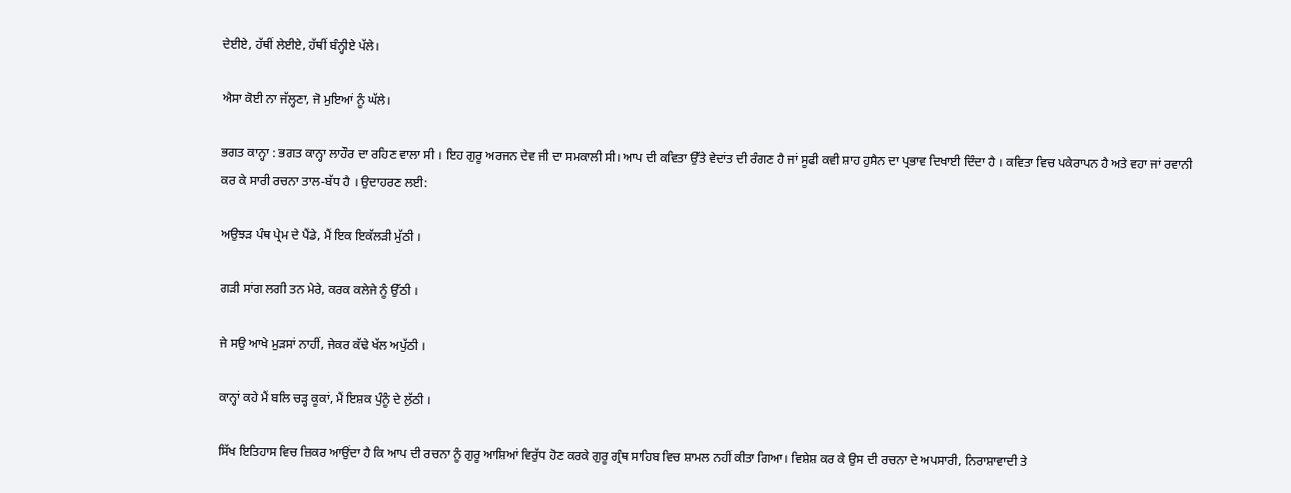ਦੇਈਏ, ਹੱਥੀਂ ਲੇਈਏ, ਹੱਥੀਂ ਬੰਨ੍ਹੀਏ ਪੱਲੇ।

ਐਸਾ ਕੋਈ ਨਾ ਜੱਲ੍ਹਣਾ, ਜੋ ਮੁਇਆਂ ਨੂੰ ਘੱਲੇ।

ਭਗਤ ਕਾਨ੍ਹਾ : ਭਗਤ ਕਾਨ੍ਹਾ ਲਾਹੌਰ ਦਾ ਰਹਿਣ ਵਾਲਾ ਸੀ । ਇਹ ਗੁਰੂ ਅਰਜਨ ਦੇਵ ਜੀ ਦਾ ਸਮਕਾਲੀ ਸੀ। ਆਪ ਦੀ ਕਵਿਤਾ ਉੱਤੇ ਵੇਦਾਂਤ ਦੀ ਰੰਗਣ ਹੈ ਜਾਂ ਸੂਫੀ ਕਵੀ ਸ਼ਾਹ ਹੁਸੈਨ ਦਾ ਪ੍ਰਭਾਵ ਦਿਖਾਈ ਦਿੰਦਾ ਹੈ । ਕਵਿਤਾ ਵਿਚ ਪਕੇਰਾਪਨ ਹੈ ਅਤੇ ਵਹਾ ਜਾਂ ਰਵਾਨੀ ਕਰ ਕੇ ਸਾਰੀ ਰਚਨਾ ਤਾਲ-ਬੱਧ ਹੈ । ਉਦਾਹਰਣ ਲਈ:

ਅਉਝੜ ਪੰਥ ਪ੍ਰੇਮ ਦੇ ਪੈਂਡੇ, ਮੈਂ ਇਕ ਇਕੱਲੜੀ ਮੁੱਠੀ ।

ਗੜੀ ਸਾਂਗ ਲਗੀ ਤਨ ਮੇਰੇ, ਕਰਕ ਕਲੇਜੇ ਨੂੰ ਉੱਠੀ ।

ਜੇ ਸਉ ਆਖੇ ਮੁੜਸਾਂ ਨਾਹੀਂ, ਜੇਕਰ ਕੱਢੇ ਖੱਲ ਅਪੁੱਠੀ ।

ਕਾਨ੍ਹਾਂ ਕਹੇ ਮੈਂ ਬਲਿ ਚੜ੍ਹ ਕੂਕਾਂ, ਮੈਂ ਇਸ਼ਕ ਪੁੰਨੂੰ ਦੇ ਲੁੱਠੀ ।

ਸਿੱਖ ਇਤਿਹਾਸ ਵਿਚ ਜ਼ਿਕਰ ਆਉਂਦਾ ਹੈ ਕਿ ਆਪ ਦੀ ਰਚਨਾ ਨੂੰ ਗੁਰੂ ਆਸ਼ਿਆਂ ਵਿਰੁੱਧ ਹੋਣ ਕਰਕੇ ਗੁਰੂ ਗ੍ਰੰਥ ਸਾਹਿਬ ਵਿਚ ਸ਼ਾਮਲ ਨਹੀਂ ਕੀਤਾ ਗਿਆ। ਵਿਸ਼ੇਸ਼ ਕਰ ਕੇ ਉਸ ਦੀ ਰਚਨਾ ਦੇ ਅਪਸਾਰੀ, ਨਿਰਾਸ਼ਾਵਾਦੀ ਤੇ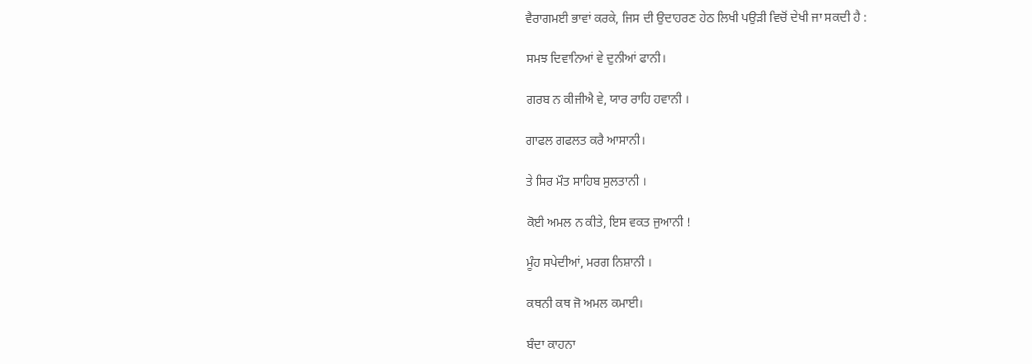ਵੈਰਾਗਮਈ ਭਾਵਾਂ ਕਰਕੇ, ਜਿਸ ਦੀ ਉਦਾਹਰਣ ਹੇਠ ਲਿਖੀ ਪਉੜੀ ਵਿਚੋਂ ਦੇਖੀ ਜਾ ਸਕਦੀ ਹੈ :

ਸਮਝ ਦਿਵਾਨਿਆਂ ਵੇ ਦੁਨੀਆਂ ਫਾਨੀ।

ਗਰਬ ਨ ਕੀਜੀਐ ਵੇ, ਯਾਰ ਰਾਹਿ ਹਵਾਨੀ ।

ਗਾਫਲ ਗਫਲਤ ਕਰੈ ਆਸਾਨੀ।

ਤੇ ਸਿਰ ਮੌਤ ਸਾਹਿਬ ਸੁਲਤਾਨੀ ।

ਕੋਈ ਅਮਲ ਨ ਕੀਤੇ, ਇਸ ਵਕਤ ਜੁਆਨੀ !

ਮੂੰਹ ਸਪੇਦੀਆਂ, ਮਰਗ ਨਿਸ਼ਾਨੀ ।

ਕਥਨੀ ਕਥ ਜੋ ਅਮਲ ਕਮਾਈ।

ਬੰਦਾ ਕਾਹਨਾ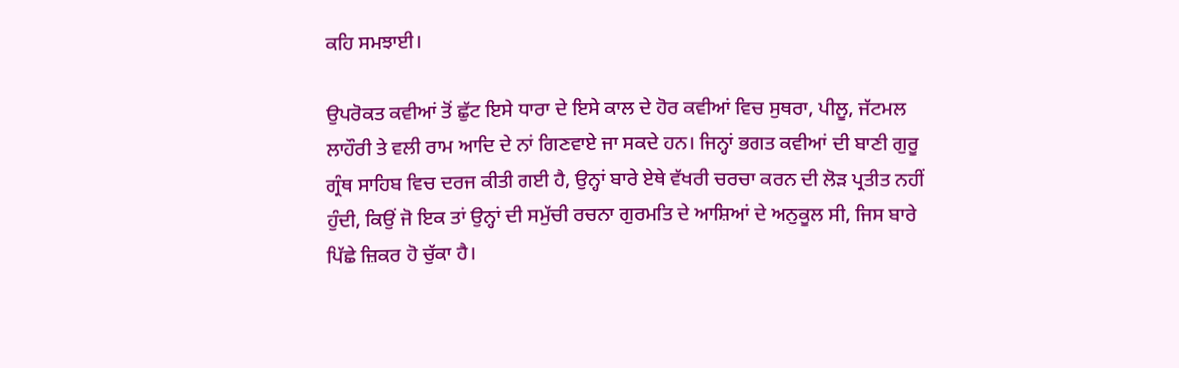ਕਹਿ ਸਮਝਾਈ।

ਉਪਰੋਕਤ ਕਵੀਆਂ ਤੋਂ ਛੁੱਟ ਇਸੇ ਧਾਰਾ ਦੇ ਇਸੇ ਕਾਲ ਦੇ ਹੋਰ ਕਵੀਆਂ ਵਿਚ ਸੁਥਰਾ, ਪੀਲੂ, ਜੱਟਮਲ ਲਾਹੌਰੀ ਤੇ ਵਲੀ ਰਾਮ ਆਦਿ ਦੇ ਨਾਂ ਗਿਣਵਾਏ ਜਾ ਸਕਦੇ ਹਨ। ਜਿਨ੍ਹਾਂ ਭਗਤ ਕਵੀਆਂ ਦੀ ਬਾਣੀ ਗੁਰੂ ਗ੍ਰੰਥ ਸਾਹਿਬ ਵਿਚ ਦਰਜ ਕੀਤੀ ਗਈ ਹੈ, ਉਨ੍ਹਾਂ ਬਾਰੇ ਏਥੇ ਵੱਖਰੀ ਚਰਚਾ ਕਰਨ ਦੀ ਲੋੜ ਪ੍ਰਤੀਤ ਨਹੀਂ ਹੁੰਦੀ, ਕਿਉਂ ਜੋ ਇਕ ਤਾਂ ਉਨ੍ਹਾਂ ਦੀ ਸਮੁੱਚੀ ਰਚਨਾ ਗੁਰਮਤਿ ਦੇ ਆਸ਼ਿਆਂ ਦੇ ਅਨੁਕੂਲ ਸੀ, ਜਿਸ ਬਾਰੇ ਪਿੱਛੇ ਜ਼ਿਕਰ ਹੋ ਚੁੱਕਾ ਹੈ।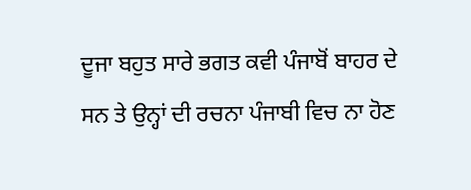ਦੂਜਾ ਬਹੁਤ ਸਾਰੇ ਭਗਤ ਕਵੀ ਪੰਜਾਬੋਂ ਬਾਹਰ ਦੇ ਸਨ ਤੇ ਉਨ੍ਹਾਂ ਦੀ ਰਚਨਾ ਪੰਜਾਬੀ ਵਿਚ ਨਾ ਹੋਣ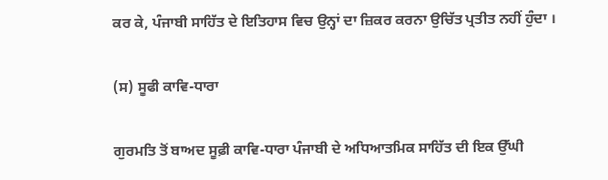ਕਰ ਕੇ, ਪੰਜਾਬੀ ਸਾਹਿੱਤ ਦੇ ਇਤਿਹਾਸ ਵਿਚ ਉਨ੍ਹਾਂ ਦਾ ਜ਼ਿਕਰ ਕਰਨਾ ਉਚਿੱਤ ਪ੍ਰਤੀਤ ਨਹੀਂ ਹੁੰਦਾ ।

(ਸ) ਸੂਫੀ ਕਾਵਿ-ਧਾਰਾ

ਗੁਰਮਤਿ ਤੋਂ ਬਾਅਦ ਸੂਫ਼ੀ ਕਾਵਿ-ਧਾਰਾ ਪੰਜਾਬੀ ਦੇ ਅਧਿਆਤਮਿਕ ਸਾਹਿੱਤ ਦੀ ਇਕ ਉੱਘੀ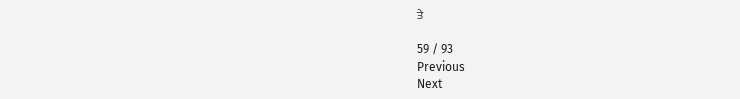ਤੇ

59 / 93
Previous
Next